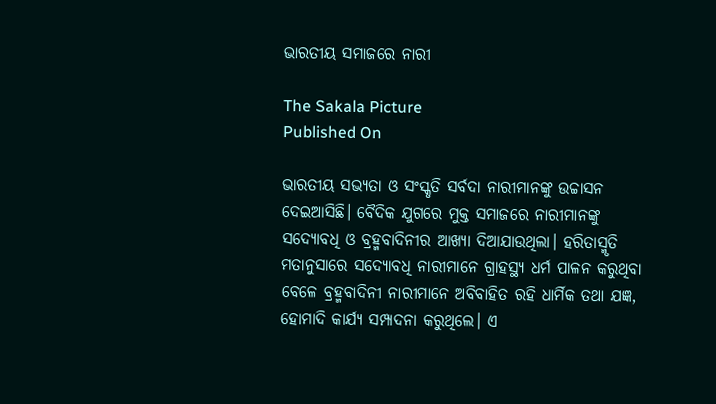ଭାରତୀୟ ସମାଜରେ ନାରୀ

The Sakala Picture
Published On

ଭାରତୀୟ ସଭ୍ୟତା ଓ ସଂସ୍କୃତି ସର୍ବଦା ନାରୀମାନଙ୍କୁ ଉଚ୍ଚାସନ ଦେଇଆସିଛି। ବୈଦିକ ଯୁଗରେ ମୁକ୍ତ ସମାଜରେ ନାରୀମାନଙ୍କୁ ସଦ୍ୟୋବଧି ଓ ବ୍ରହ୍ମବାଦିନୀର ଆଖ୍ୟା ଦିଆଯାଉଥିଲା। ହରିତାସ୍ମୃତି ମତାନୁସାରେ ସଦ୍ୟୋବଧି ନାରୀମାନେ ଗ୍ରାହସ୍ଥ୍ୟ ଧର୍ମ ପାଳନ କରୁଥିବା ବେଳେ ବ୍ରହ୍ମବାଦିନୀ ନାରୀମାନେ ଅବିବାହିତ ରହି ଧାର୍ମିକ ତଥା ଯଜ୍ଞ, ହୋମାଦି କାର୍ଯ୍ୟ ସମ୍ପାଦନା କରୁଥିଲେ। ଏ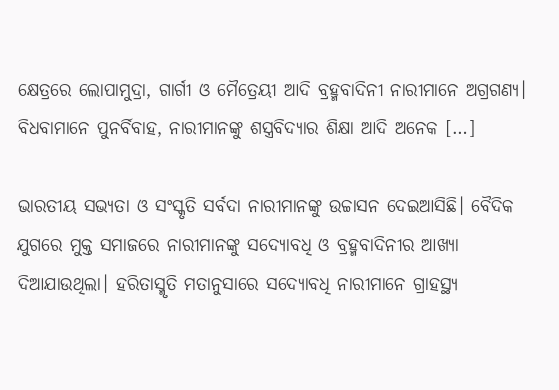କ୍ଷେତ୍ରରେ ଲୋପାମୁଦ୍ରା, ଗାର୍ଗୀ ଓ ମୈତ୍ରେୟୀ ଆଦି ବ୍ରହ୍ମବାଦିନୀ ନାରୀମାନେ ଅଗ୍ରଗଣ୍ୟ। ବିଧବାମାନେ ପୁନର୍ବିବାହ, ନାରୀମାନଙ୍କୁ ଶସ୍ତ୍ରବିଦ୍ୟାର ଶିକ୍ଷା ଆଦି ଅନେକ […]

ଭାରତୀୟ ସଭ୍ୟତା ଓ ସଂସ୍କୃତି ସର୍ବଦା ନାରୀମାନଙ୍କୁ ଉଚ୍ଚାସନ ଦେଇଆସିଛି। ବୈଦିକ ଯୁଗରେ ମୁକ୍ତ ସମାଜରେ ନାରୀମାନଙ୍କୁ ସଦ୍ୟୋବଧି ଓ ବ୍ରହ୍ମବାଦିନୀର ଆଖ୍ୟା ଦିଆଯାଉଥିଲା। ହରିତାସ୍ମୃତି ମତାନୁସାରେ ସଦ୍ୟୋବଧି ନାରୀମାନେ ଗ୍ରାହସ୍ଥ୍ୟ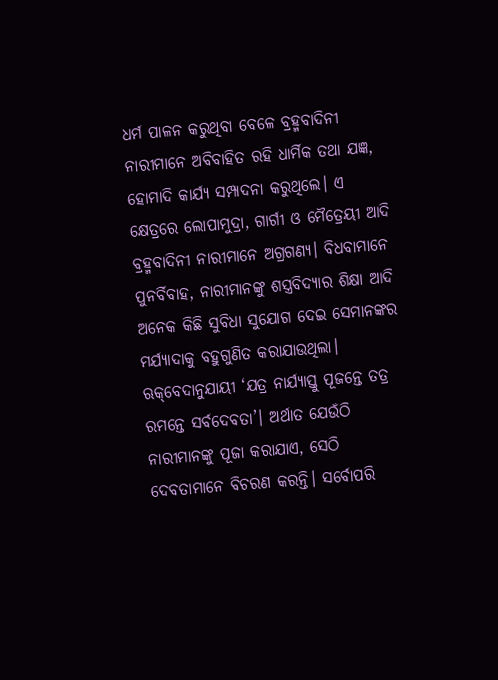ଧର୍ମ ପାଳନ କରୁଥିବା ବେଳେ ବ୍ରହ୍ମବାଦିନୀ ନାରୀମାନେ ଅବିବାହିତ ରହି ଧାର୍ମିକ ତଥା ଯଜ୍ଞ, ହୋମାଦି କାର୍ଯ୍ୟ ସମ୍ପାଦନା କରୁଥିଲେ। ଏ କ୍ଷେତ୍ରରେ ଲୋପାମୁଦ୍ରା, ଗାର୍ଗୀ ଓ ମୈତ୍ରେୟୀ ଆଦି ବ୍ରହ୍ମବାଦିନୀ ନାରୀମାନେ ଅଗ୍ରଗଣ୍ୟ। ବିଧବାମାନେ ପୁନର୍ବିବାହ, ନାରୀମାନଙ୍କୁ ଶସ୍ତ୍ରବିଦ୍ୟାର ଶିକ୍ଷା ଆଦି ଅନେକ କିଛି ସୁବିଧା ସୁଯୋଗ ଦେଇ ସେମାନଙ୍କର ମର୍ଯ୍ୟାଦାକୁ ବହୁଗୁଣିତ କରାଯାଉଥିଲା। ଋକ୍‌‌ବେଦାନୁଯାୟୀ ‘ଯତ୍ର ନାର୍ଯ୍ୟାସ୍ତୁ ପୂଜନ୍ତେ ତତ୍ର ରମନ୍ତେ ସର୍ବଦେବତା’। ଅର୍ଥାତ ଯେଉଁଠି ନାରୀମାନଙ୍କୁ ପୂଜା କରାଯାଏ, ସେଠି ଦେବତାମାନେ ବିଚରଣ କରନ୍ତି। ସର୍ବୋପରି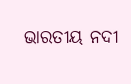ଭାରତୀୟ ନଦୀ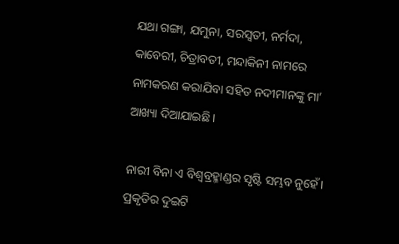ଯଥା ଗଙ୍ଗା, ଯମୁନା, ସରସ୍ୱତୀ, ନର୍ମଦା, କାବେରୀ, ଚିତ୍ରାବତୀ, ମନ୍ଦାକିନୀ ନାମରେ ନାମକରଣ କରାଯିବା ସହିତ ନଦୀମାନଙ୍କୁ ମା’ ଆଖ୍ୟା ଦିଆଯାଇଛି।

ନାରୀ ବିନା ଏ ବିଶ୍ୱବ୍ରହ୍ମାଣ୍ଡର ସୃଷ୍ଟି ସମ୍ଭବ ନୁହେଁ। ପ୍ରକୃତିର ଦୁଇଟି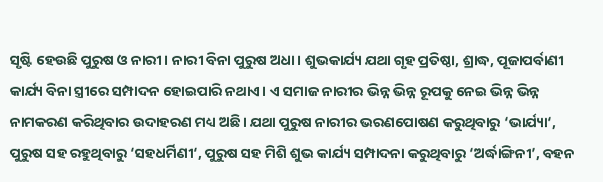ସୃଷ୍ଟି ହେଉଛି ପୁରୁଷ ଓ ନାରୀ। ନାରୀ ବିନା ପୁରୁଷ ଅଧା। ଶୁଭକାର୍ଯ୍ୟ ଯଥା ଗୃହ ପ୍ରତିଷ୍ଠା, ଶ୍ରାଦ୍ଧ, ପୂଜାପର୍ବାଣୀ କାର୍ଯ୍ୟ ବିନା ସ୍ତ୍ରୀରେ ସମ୍ପାଦନ ହୋଇପାରି ନଥାଏ। ଏ ସମାଜ ନାରୀର ଭିନ୍ନ ଭିନ୍ନ ରୂପକୁ ନେଇ ଭିନ୍ନ ଭିନ୍ନ ନାମକରଣ କରିଥିବାର ଉଦାହରଣ ମଧ୍ୟ ଅଛି। ଯଥା ପୁରୁଷ ନାରୀର ଭରଣପୋଷଣ କରୁଥିବାରୁ ‘ଭାର୍ଯ୍ୟା‘, ପୁରୁଷ ସହ ରହୁଥିବାରୁ ‘ସହଧର୍ମିଣୀ‘, ପୁରୁଷ ସହ ମିଶି ଶୁଭ କାର୍ଯ୍ୟ ସମ୍ପାଦନା କରୁଥିବାରୁ ‘ଅର୍ଦ୍ଧାଙ୍ଗିନୀ’, ବହନ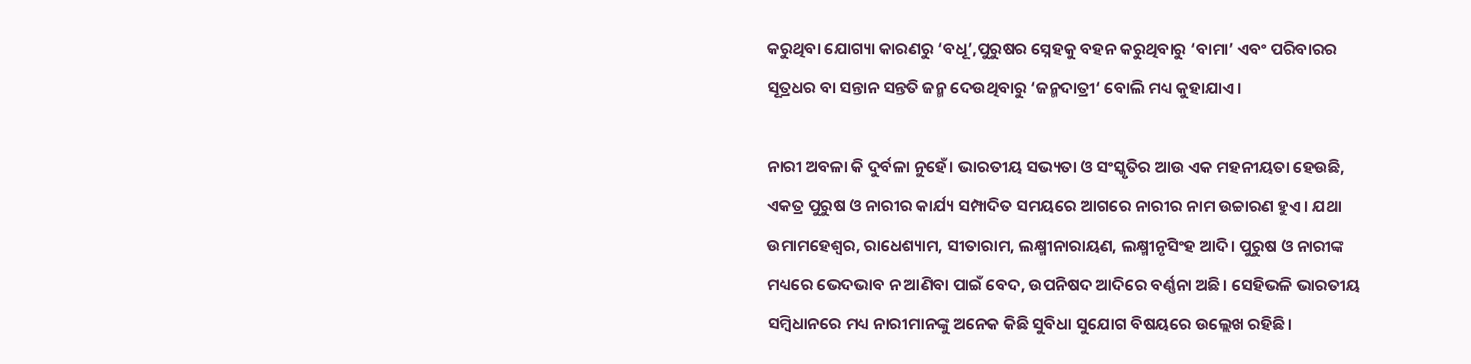କରୁଥିବା ଯୋଗ୍ୟା କାରଣରୁ ‘ବଧୂ’,ପୁରୁଷର ସ୍ନେହକୁ ବହନ କରୁଥିବାରୁ ‘ବାମା’ ଏବଂ ପରିବାରର ସୂତ୍ରଧର ବା ସନ୍ତାନ ସନ୍ତତି ଜନ୍ମ ଦେଉଥିବାରୁ ‘ଜନ୍ମଦାତ୍ରୀ‘ ବୋଲି ମଧ୍ୟ କୁହାଯାଏ।

ନାରୀ ଅବଳା କି ଦୁର୍ବଳା ନୁହେଁ। ଭାରତୀୟ ସଭ୍ୟତା ଓ ସଂସ୍କୃତିର ଆଉ ଏକ ମହନୀୟତା ହେଉଛି, ଏକତ୍ର ପୁରୁଷ ଓ ନାରୀର କାର୍ଯ୍ୟ ସମ୍ପାଦିତ ସମୟରେ ଆଗରେ ନାରୀର ନାମ ଉଚ୍ଚାରଣ ହୁଏ। ଯଥା ଉମାମହେଶ୍ୱର, ରାଧେଶ୍ୟାମ, ସୀତାରାମ, ଲକ୍ଷ୍ମୀନାରାୟଣ, ଲକ୍ଷ୍ମୀନୃସିଂହ ଆଦି। ପୁରୁଷ ଓ ନାରୀଙ୍କ ମଧ୍ୟରେ ଭେଦଭାବ ନ ଆଣିବା ପାଇଁ ବେଦ, ଉପନିଷଦ ଆଦିରେ ବର୍ଣ୍ଣନା ଅଛି। ସେହିଭଳି ଭାରତୀୟ ସମ୍ୱିଧାନରେ ମଧ୍ୟ ନାରୀମାନଙ୍କୁ ଅନେକ କିଛି ସୁବିଧା ସୁଯୋଗ ବିଷୟରେ ଉଲ୍ଲେଖ ରହିଛି।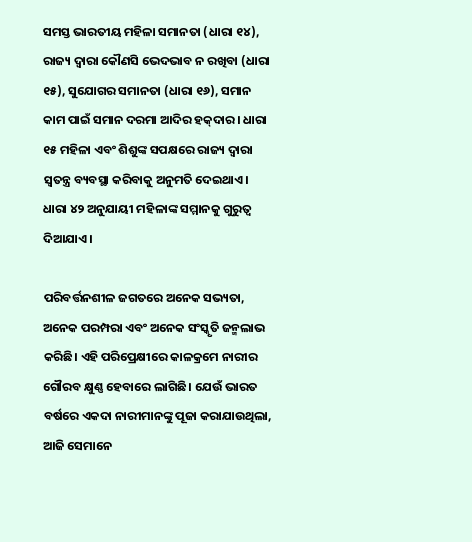ସମସ୍ତ ଭାରତୀୟ ମହିଳା ସମାନତା (ଧାରା ୧୪), ରାଜ୍ୟ ଦ୍ୱାରା କୌଣସି ଭେଦଭାବ ନ ରଖିବା (ଧାରା ୧୫), ସୁଯୋଗର ସମାନତା (ଧାରା ୧୬), ସମାନ କାମ ପାଇଁ ସମାନ ଦରମା ଆଦିର ହକ୍‌‌ଦାର। ଧାରା ୧୫ ମହିଳା ଏବଂ ଶିଶୁଙ୍କ ସପକ୍ଷରେ ରାଜ୍ୟ ଦ୍ୱାରା ସ୍ୱତନ୍ତ୍ର ବ୍ୟବସ୍ଥା କରିବାକୁ ଅନୁମତି ଦେଇଥାଏ। ଧାରା ୪୨ ଅନୁଯାୟୀ ମହିଳାଙ୍କ ସମ୍ମାନକୁ ଗୁରୁତ୍ୱ ଦିଆଯାଏ।

ପରିବର୍ତ୍ତନଶୀଳ ଜଗତରେ ଅନେକ ସଭ୍ୟତା, ଅନେକ ପରମ୍ପରା ଏବଂ ଅନେକ ସଂସ୍କୃତି ଜନ୍ମଲାଭ କରିଛି। ଏହି ପରିପ୍ରେକ୍ଷୀରେ କାଳକ୍ରମେ ନାରୀର ଗୌରବ କ୍ଷୁଣ୍ଣ ହେବାରେ ଲାଗିଛି। ଯେଉଁ ଭାରତ ବର୍ଷରେ ଏକଦା ନାରୀମାନଙ୍କୁ ପୂଜା କରାଯାଉଥିଲା, ଆଜି ସେମାନେ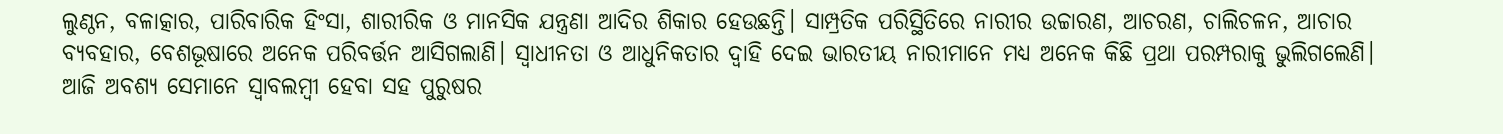ଲୁଣ୍ଠନ, ବଳାତ୍କାର, ପାରିବାରିକ ହିଂସା, ଶାରୀରିକ ଓ ମାନସିକ ଯନ୍ତ୍ରଣା ଆଦିର ଶିକାର ହେଉଛନ୍ତି। ସାମ୍ପ୍ରତିକ ପରିସ୍ଥିତିରେ ନାରୀର ଉଚ୍ଚାରଣ, ଆଚରଣ, ଚାଲିଚଳନ, ଆଚାର ବ୍ୟବହାର, ବେଶଭୂଷାରେ ଅନେକ ପରିବର୍ତ୍ତନ ଆସିଗଲାଣି। ସ୍ୱାଧୀନତା ଓ ଆଧୁନିକତାର ଦ୍ୱାହି ଦେଇ ଭାରତୀୟ ନାରୀମାନେ ମଧ୍ୟ ଅନେକ କିଛି ପ୍ରଥା ପରମ୍ପରାକୁ ଭୁଲିଗଲେଣି। ଆଜି ଅବଶ୍ୟ ସେମାନେ ସ୍ୱାବଲମ୍ୱୀ ହେବା ସହ ପୁରୁଷର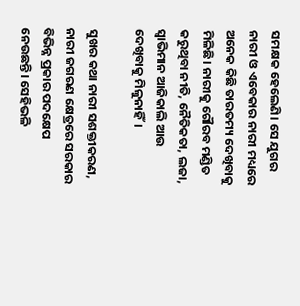ସମକ୍ଷକ ହେଲେଣି। ସେ ଯୁଗର ନାରୀ ଓ ଏବେକାର ନାରୀ ମଧ୍ୟରେ ଅନେକ କିଛି ତାରତମ୍ୟ ଦେଖିବାକୁ ମିଳିଛି। ନାରୀକୁ ଗୌରବ ମଣ୍ଡିତ କରୁଥିବା ନୀତି, ନୈତିକତା, ଲଜା, ସ୍ୱାଭିମାନ ଆଜିକାଲି ଆଉ ଦେଖିବାକୁ ମିଳୁନାହିଁ।

ସୁଖର କଥା ନାରୀ ସଶକ୍ତୀକରଣ, ନାରୀ ଜଗରଣ କ୍ଷେତ୍ରରେ ସରକାର ବିଭିନ୍ନ ପ୍ରକାର ପଦକ୍ଷେପ ନେଉଛନ୍ତି। ସେହିଭଳି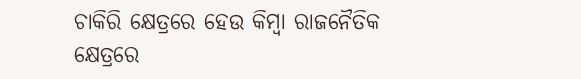ଚାକିରି କ୍ଷେତ୍ରରେ ହେଉ କିମ୍ୱା ରାଜନୈତିକ କ୍ଷେତ୍ରରେ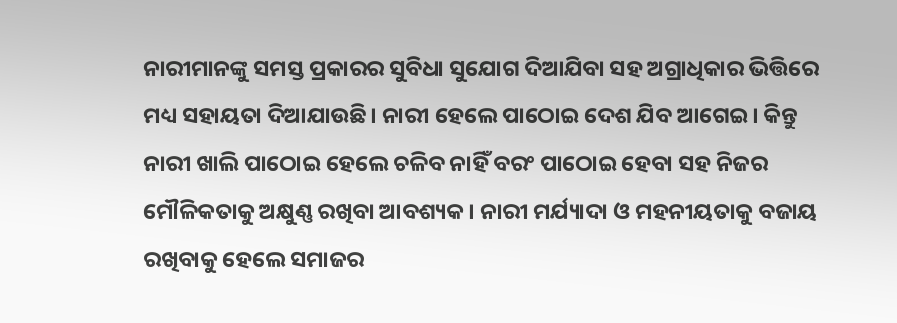ନାରୀମାନଙ୍କୁ ସମସ୍ତ ପ୍ରକାରର ସୁବିଧା ସୁଯୋଗ ଦିଆଯିବା ସହ ଅଗ୍ରାଧିକାର ଭିତ୍ତିରେ ମଧ୍ୟ ସହାୟତା ଦିଆଯାଉଛି। ନାରୀ ହେଲେ ପାଠୋଇ ଦେଶ ଯିବ ଆଗେଇ। କିନ୍ତୁ ନାରୀ ଖାଲି ପାଠୋଇ ହେଲେ ଚଳିବ ନାହିଁ ବରଂ ପାଠୋଇ ହେବା ସହ ନିଜର ମୌଳିକତାକୁ ଅକ୍ଷୁଣ୍ଣ ରଖିବା ଆବଶ୍ୟକ। ନାରୀ ମର୍ଯ୍ୟାଦା ଓ ମହନୀୟତାକୁ ବଜାୟ ରଖିବାକୁ ହେଲେ ସମାଜର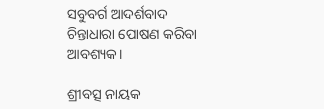ସବୁବର୍ଗ ଆଦର୍ଶବାଦ ଚିନ୍ତାଧାରା ପୋଷଣ କରିବା ଆବଶ୍ୟକ।

ଶ୍ରୀବତ୍ସ ନାୟକ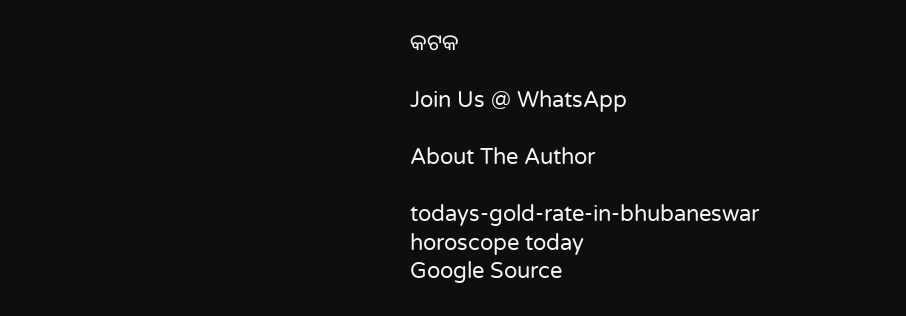କଟକ

Join Us @ WhatsApp

About The Author

todays-gold-rate-in-bhubaneswar
horoscope today
Google Source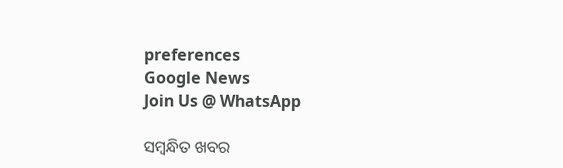preferences
Google News
Join Us @ WhatsApp

ସମ୍ବନ୍ଧିତ ଖବର